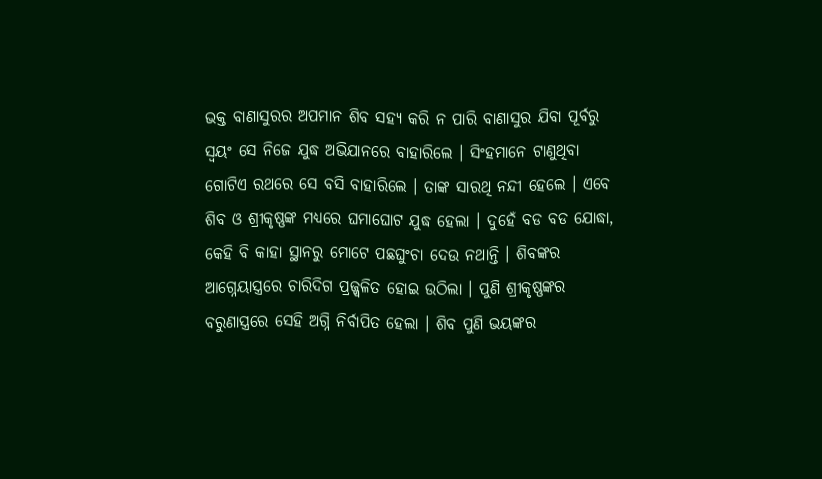ଭକ୍ତ ବାଣାସୁରର ଅପମାନ ଶିବ ସହ୍ୟ କରି ନ ପାରି ବାଣାସୁର ଯିବା ପୂର୍ବରୁ ସ୍ୱୟଂ ସେ ନିଜେ ଯୁଦ୍ଧ ଅଭିଯାନରେ ବାହାରିଲେ । ସିଂହମାନେ ଟାଣୁଥିବା ଗୋଟିଏ ରଥରେ ସେ ବସି ବାହାରିଲେ । ତାଙ୍କ ସାରଥି ନନ୍ଦୀ ହେଲେ । ଏବେ ଶିବ ଓ ଶ୍ରୀକୃଷ୍ଣଙ୍କ ମଧ୍ୟରେ ଘମାଘୋଟ ଯୁଦ୍ଧ ହେଲା । ଦୁହେଁ ବଡ ବଡ ଯୋଦ୍ଧା, କେହି ବି କାହା ସ୍ଥାନରୁ ମୋଟେ ପଛଘୁଂଚା ଦେଉ ନଥାନ୍ତି । ଶିବଙ୍କର ଆଗ୍ନେୟାସ୍ତ୍ରରେ ଚାରିଦିଗ ପ୍ରଜ୍ଜ୍ୱଳିତ ହୋଇ ଉଠିଲା । ପୁଣି ଶ୍ରୀକୃଷ୍ଣଙ୍କର ବରୁଣାସ୍ତ୍ରରେ ସେହି ଅଗ୍ନି ନିର୍ବାପିତ ହେଲା । ଶିବ ପୁଣି ଭୟଙ୍କର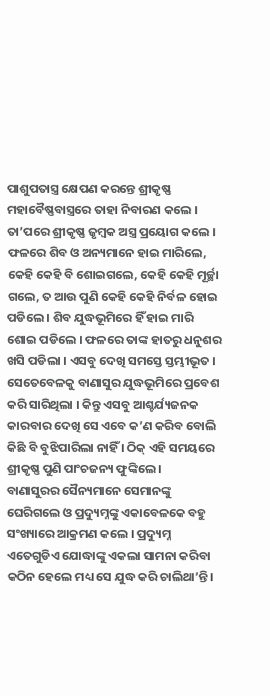ପାଶୁପତାସ୍ତ୍ର କ୍ଷେପଣ କରନ୍ତେ ଶ୍ରୀକୃଷ୍ଣ ମହାବୈଷ୍ଣବାସ୍ତ୍ରରେ ତାହା ନିବାରଣ କଲେ । ତା’ପରେ ଶ୍ରୀକୃଷ୍ଣ ଜୃମ୍ବକ ଅସ୍ତ୍ର ପ୍ରୟୋଗ କଲେ । ଫଳରେ ଶିବ ଓ ଅନ୍ୟମାନେ ହାଇ ମାରିଲେ, କେହି କେହି ବି ଶୋଇଗଲେ, କେହି କେହି ମୂର୍ଚ୍ଛା ଗଲେ, ତ ଆଉ ପୁଣି କେହି କେହି ନିର୍ବଳ ହୋଇ ପଡିଲେ । ଶିବ ଯୁଦ୍ଧଭୂମିରେ ହିଁ ହାଇ ମାରି ଶୋଇ ପଡିଲେ । ଫଳରେ ତାଙ୍କ ହାତରୁ ଧନୁଶର ଖସି ପଡିଲା । ଏସବୁ ଦେଖି ସମସ୍ତେ ସ୍ତମ୍ଭୀଭୂତ । ସେତେବେଳକୁ ବାଣାସୁର ଯୁଦ୍ଧଭୂମିରେ ପ୍ରବେଶ କରି ସାରିଥିଲା । କିନ୍ତୁ ଏସବୁ ଆଶ୍ଚର୍ଯ୍ୟଜନକ କାରବାର ଦେଖି ସେ ଏବେ କ’ଣ କରିବ ବୋଲି କିଛି ବି ବୁଝିପାରିଲା ନାହିଁ । ଠିକ୍ ଏହି ସମୟରେ ଶ୍ରୀକୃଷ୍ଣ ପୁଣି ପାଂଚଜନ୍ୟ ଫୁଙ୍କିଲେ ।
ବାଣାସୁରର ସୈନ୍ୟମାନେ ସେମାନଙ୍କୁ ଘେରିଗଲେ ଓ ପ୍ରଦ୍ୟୁମ୍ନଙ୍କୁ ଏକାବେଳକେ ବହୁ ସଂଖ୍ୟାରେ ଆକ୍ରମଣ କଲେ । ପ୍ରଦ୍ୟୁମ୍ନ ଏତେଗୁଡିଏ ଯୋଦ୍ଧାଙ୍କୁ ଏକଲା ସାମନା କରିବା କଠିନ ହେଲେ ମଧ୍ୟ ସେ ଯୁଦ୍ଧ କରି ଚାଲିଥା’ନ୍ତି ।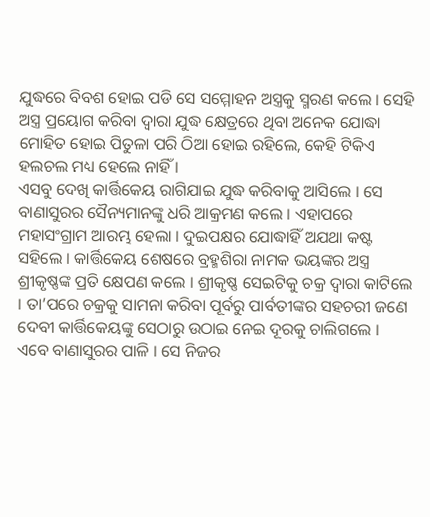ଯୁଦ୍ଧରେ ବିବଶ ହୋଇ ପଡି ସେ ସମ୍ମୋହନ ଅସ୍ତ୍ରକୁ ସ୍ମରଣ କଲେ । ସେହି ଅସ୍ତ୍ର ପ୍ରୟୋଗ କରିବା ଦ୍ୱାରା ଯୁଦ୍ଧ କ୍ଷେତ୍ରରେ ଥିବା ଅନେକ ଯୋଦ୍ଧା ମୋହିତ ହୋଇ ପିତୁଳା ପରି ଠିଆ ହୋଇ ରହିଲେ, କେହି ଟିକିଏ ହଲଚଲ ମଧ୍ୟ ହେଲେ ନାହିଁ ।
ଏସବୁ ଦେଖି କାର୍ତ୍ତିକେୟ ରାଗିଯାଇ ଯୁଦ୍ଧ କରିବାକୁ ଆସିଲେ । ସେ ବାଣାସୁରର ସୈନ୍ୟମାନଙ୍କୁ ଧରି ଆକ୍ରମଣ କଲେ । ଏହାପରେ ମହାସଂଗ୍ରାମ ଆରମ୍ଭ ହେଲା । ଦୁଇପକ୍ଷର ଯୋଦ୍ଧାହିଁ ଅଯଥା କଷ୍ଟ ସହିଲେ । କାର୍ତ୍ତିକେୟ ଶେଷରେ ବ୍ରହ୍ମଶିରା ନାମକ ଭୟଙ୍କର ଅସ୍ତ୍ର ଶ୍ରୀକୃଷ୍ଣଙ୍କ ପ୍ରତି କ୍ଷେପଣ କଲେ । ଶ୍ରୀକୃଷ୍ଣ ସେଇଟିକୁ ଚକ୍ର ଦ୍ୱାରା କାଟିଲେ । ତା’ପରେ ଚକ୍ରକୁ ସାମନା କରିବା ପୂର୍ବରୁ ପାର୍ବତୀଙ୍କର ସହଚରୀ ଜଣେ ଦେବୀ କାର୍ତ୍ତିକେୟଙ୍କୁ ସେଠାରୁ ଉଠାଇ ନେଇ ଦୂରକୁ ଚାଲିଗଲେ ।
ଏବେ ବାଣାସୁରର ପାଳି । ସେ ନିଜର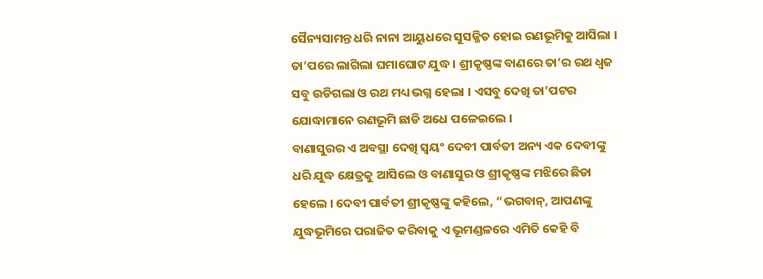ସୈନ୍ୟସାମନ୍ତ ଧରି ନାନା ଆୟୁଧରେ ସୁସଜ୍ଜିତ ହୋଇ ରଣଭୂମିକୁ ଆସିଲା । ତା’ପରେ ଲାଗିଲା ଘମାଘୋଟ ଯୁଦ୍ଧ । ଶ୍ରୀକୃଷ୍ଣଙ୍କ ବାଣରେ ତା’ର ରଥ ଧ୍ୱଜ ସବୁ ଉଡିଗଲା ଓ ରଥ ମଧ୍ୟ ଭଗ୍ନ ହେଲା । ଏସବୁ ଦେଖି ତା’ପଟର ଯୋଦ୍ଧାମାନେ ରଣଭୂମି ଛାଡି ଅଧେ ପଳେଇଲେ ।
ବାଣାସୁରର ଏ ଅବସ୍ଥା ଦେଖି ସ୍ୱୟଂ ଦେବୀ ପାର୍ବତୀ ଅନ୍ୟ ଏକ ଦେବୀଙ୍କୁ ଧରି ଯୁଦ୍ଧ କ୍ଷେତ୍ରକୁ ଆସିଲେ ଓ ବାଣାସୁର ଓ ଶ୍ରୀକୃଷ୍ଣଙ୍କ ମଝିରେ ଛିଡା ହେଲେ । ଦେବୀ ପାର୍ବତୀ ଶ୍ରୀକୃଷ୍ଣଙ୍କୁ କହିଲେ, “ଭଗବାନ୍, ଆପଣଙ୍କୁ ଯୁଦ୍ଧଭୂମିରେ ପରାଜିତ କରିବାକୁ ଏ ଭୂମଣ୍ଡଳରେ ଏମିତି କେହି ବି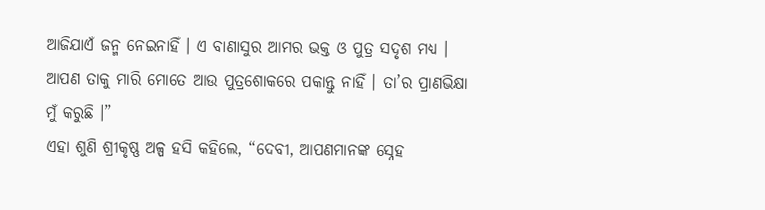ଆଜିଯାଏଁ ଜନ୍ମ ନେଇନାହିଁ । ଏ ବାଣାସୁର ଆମର ଭକ୍ତ ଓ ପୁତ୍ର ସଦୃଶ ମଧ୍ୟ । ଆପଣ ତାକୁ ମାରି ମୋତେ ଆଉ ପୁତ୍ରଶୋକରେ ପକାନ୍ତୁ ନାହିଁ । ତା’ର ପ୍ରାଣଭିକ୍ଷା ମୁଁ କରୁଛି ।”
ଏହା ଶୁଣି ଶ୍ରୀକୃଷ୍ଣ ଅଳ୍ପ ହସି କହିଲେ, “ଦେବୀ, ଆପଣମାନଙ୍କ ସ୍ନେହ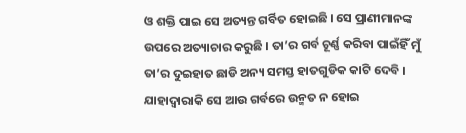ଓ ଶକ୍ତି ପାଇ ସେ ଅତ୍ୟନ୍ତ ଗର୍ବିତ ହୋଇଛି । ସେ ପ୍ରାଣୀମାନଙ୍କ ଉପରେ ଅତ୍ୟାଚାର କରୁଛି । ତା’ର ଗର୍ବ ଚୂର୍ଣ୍ଣ କରିବା ପାଇଁହିଁ ମୁଁ ତା’ର ଦୁଇହାତ ଛାଡି ଅନ୍ୟ ସମସ୍ତ ହାତଗୁଡିକ କାଟି ଦେବି । ଯାହାଦ୍ୱାରାକି ସେ ଆଉ ଗର୍ବରେ ଉନ୍ମତ ନ ହୋଇ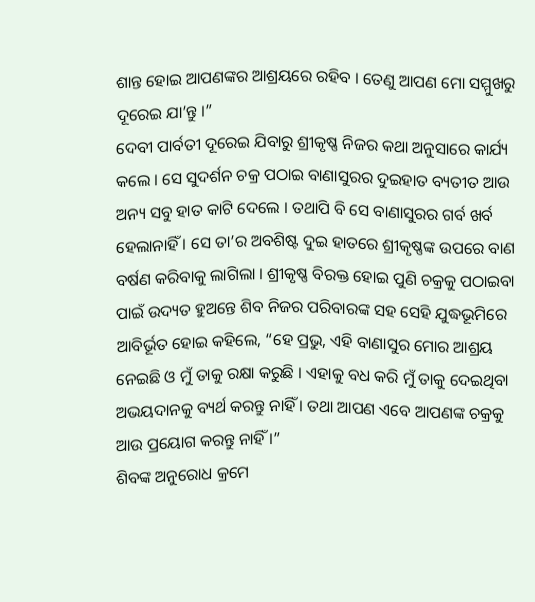ଶାନ୍ତ ହୋଇ ଆପଣଙ୍କର ଆଶ୍ରୟରେ ରହିବ । ତେଣୁ ଆପଣ ମୋ ସମ୍ମୁଖରୁ ଦୂରେଇ ଯା’ନ୍ତୁ ।”
ଦେବୀ ପାର୍ବତୀ ଦୂରେଇ ଯିବାରୁ ଶ୍ରୀକୃଷ୍ଣ ନିଜର କଥା ଅନୁସାରେ କାର୍ଯ୍ୟ କଲେ । ସେ ସୁଦର୍ଶନ ଚକ୍ର ପଠାଇ ବାଣାସୁରର ଦୁଇହାତ ବ୍ୟତୀତ ଆଉ ଅନ୍ୟ ସବୁ ହାତ କାଟି ଦେଲେ । ତଥାପି ବି ସେ ବାଣାସୁରର ଗର୍ବ ଖର୍ବ ହେଲାନାହିଁ । ସେ ତା’ର ଅବଶିଷ୍ଟ ଦୁଇ ହାତରେ ଶ୍ରୀକୃଷ୍ଣଙ୍କ ଉପରେ ବାଣ ବର୍ଷଣ କରିବାକୁ ଲାଗିଲା । ଶ୍ରୀକୃଷ୍ଣ ବିରକ୍ତ ହୋଇ ପୁଣି ଚକ୍ରକୁ ପଠାଇବା ପାଇଁ ଉଦ୍ୟତ ହୁଅନ୍ତେ ଶିବ ନିଜର ପରିବାରଙ୍କ ସହ ସେହି ଯୁଦ୍ଧଭୂମିରେ ଆବିର୍ଭୂତ ହୋଇ କହିଲେ, “ହେ ପ୍ରଭୁ, ଏହି ବାଣାସୁର ମୋର ଆଶ୍ରୟ ନେଇଛି ଓ ମୁଁ ତାକୁ ରକ୍ଷା କରୁଛି । ଏହାକୁ ବଧ କରି ମୁଁ ତାକୁ ଦେଇଥିବା ଅଭୟଦାନକୁ ବ୍ୟର୍ଥ କରନ୍ତୁ ନାହିଁ । ତଥା ଆପଣ ଏବେ ଆପଣଙ୍କ ଚକ୍ରକୁ ଆଉ ପ୍ରୟୋଗ କରନ୍ତୁ ନାହିଁ ।”
ଶିବଙ୍କ ଅନୁରୋଧ କ୍ରମେ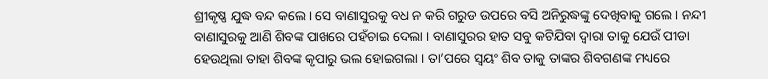ଶ୍ରୀକୃଷ୍ଣ ଯୁଦ୍ଧ ବନ୍ଦ କଲେ । ସେ ବାଣାସୁରକୁ ବଧ ନ କରି ଗରୁଡ ଉପରେ ବସି ଅନିରୁଦ୍ଧଙ୍କୁ ଦେଖିବାକୁ ଗଲେ । ନନ୍ଦୀ ବାଣାସୁରକୁ ଆଣି ଶିବଙ୍କ ପାଖରେ ପହଁଚାଇ ଦେଲା । ବାଣାସୁରର ହାତ ସବୁ କଟିଯିବା ଦ୍ୱାରା ତାକୁ ଯେଉଁ ପୀଡା ହେଉଥିଲା ତାହା ଶିବଙ୍କ କୃପାରୁ ଭଲ ହୋଇଗଲା । ତା’ପରେ ସ୍ୱୟଂ ଶିବ ତାକୁ ତାଙ୍କର ଶିବଗଣଙ୍କ ମଧ୍ୟରେ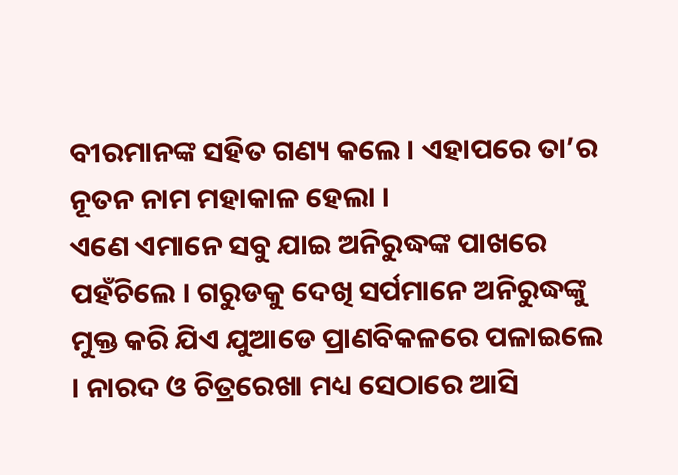ବୀରମାନଙ୍କ ସହିତ ଗଣ୍ୟ କଲେ । ଏହାପରେ ତା’ର ନୂତନ ନାମ ମହାକାଳ ହେଲା ।
ଏଣେ ଏମାନେ ସବୁ ଯାଇ ଅନିରୁଦ୍ଧଙ୍କ ପାଖରେ ପହଁଚିଲେ । ଗରୁଡକୁ ଦେଖି ସର୍ପମାନେ ଅନିରୁଦ୍ଧଙ୍କୁ ମୁକ୍ତ କରି ଯିଏ ଯୁଆଡେ ପ୍ରାଣବିକଳରେ ପଳାଇଲେ । ନାରଦ ଓ ଚିତ୍ରରେଖା ମଧ୍ୟ ସେଠାରେ ଆସି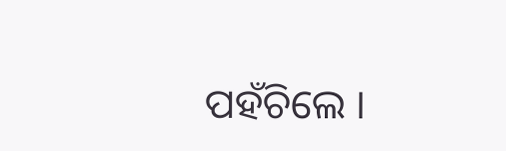ପହଁଚିଲେ ।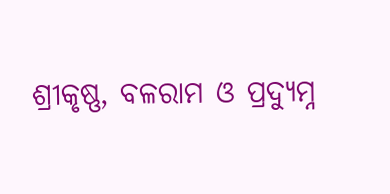ଶ୍ରୀକୃଷ୍ଣ, ବଳରାମ ଓ ପ୍ରଦ୍ୟୁମ୍ନ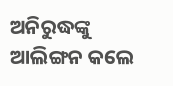ଅନିରୁଦ୍ଧଙ୍କୁ ଆଲିଙ୍ଗନ କଲେ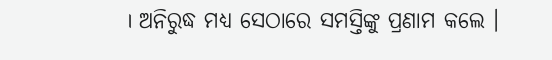। ଅନିରୁଦ୍ଧ ମଧ୍ୟ ସେଠାରେ ସମସ୍ତିଙ୍କୁ ପ୍ରଣାମ କଲେ ।